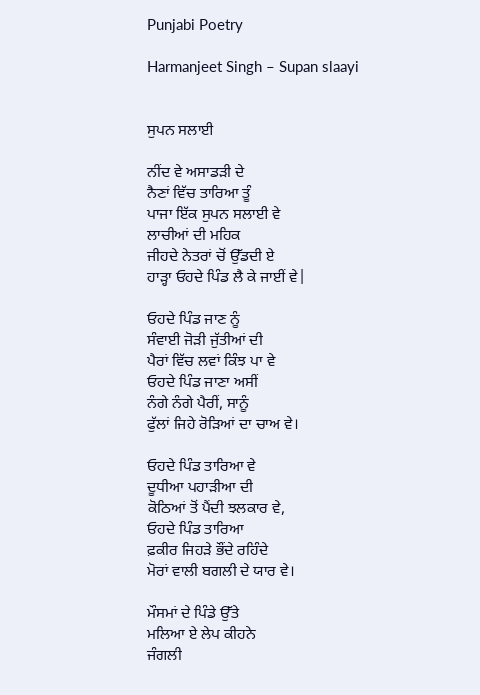Punjabi Poetry

Harmanjeet Singh – Supan slaayi


ਸੁਪਨ ਸਲਾਈ

ਨੀਂਦ ਵੇ ਅਸਾਡੜੀ ਦੇ
ਨੈਣਾਂ ਵਿੱਚ ਤਾਰਿਆ ਤੂੰ
ਪਾਜਾ ਇੱਕ ਸੁਪਨ ਸਲਾਈ ਵੇ
ਲਾਚੀਆਂ ਦੀ ਮਹਿਕ
ਜੀਹਦੇ ਨੇਤਰਾਂ ਚੋਂ ਉੱਡਦੀ ਏ
ਹਾੜ੍ਹਾ ਓਹਦੇ ਪਿੰਡ ਲੈ ਕੇ ਜਾਈਂ ਵੇ|

ਓਹਦੇ ਪਿੰਡ ਜਾਣ ਨੂੰ
ਸੰਵਾਈ ਜੋੜੀ ਜੁੱਤੀਆਂ ਦੀ
ਪੈਰਾਂ ਵਿੱਚ ਲਵਾਂ ਕਿੰਝ ਪਾ ਵੇ
ਓਹਦੇ ਪਿੰਡ ਜਾਣਾ ਅਸੀਂ
ਨੰਗੇ ਨੰਗੇ ਪੈਰੀਂ, ਸਾਨੂੰ
ਫੁੱਲਾਂ ਜਿਹੇ ਰੋੜਿਆਂ ਦਾ ਚਾਅ ਵੇ।

ਓਹਦੇ ਪਿੰਡ ਤਾਰਿਆ ਵੇ
ਦੂਧੀਆ ਪਹਾੜੀਆ ਦੀ
ਕੋਠਿਆਂ ਤੋਂ ਪੈਂਦੀ ਝਲਕਾਰ ਵੇ,
ਓਹਦੇ ਪਿੰਡ ਤਾਰਿਆ
ਫ਼ਕੀਰ ਜਿਹੜੇ ਭੌਂਦੇ ਰਹਿੰਦੇ
ਮੋਰਾਂ ਵਾਲੀ ਬਗਲੀ ਦੇ ਯਾਰ ਵੇ।

ਮੌਸਮਾਂ ਦੇ ਪਿੰਡੇ ਉੱਤੇ
ਮਲਿਆ ਏ ਲੇਪ ਕੀਹਨੇ
ਜੰਗਲੀ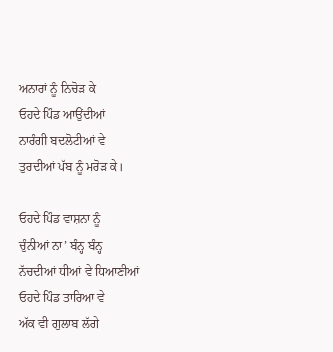ਅਨਾਰਾਂ ਨੂੰ ਨਿਚੋੜ ਕੇ
ਓਹਦੇ ਪਿੰਡ ਆਉਂਦੀਆਂ
ਨਾਰੰਗੀ ਬਦਲੋਟੀਆਂ ਵੇ
ਤੁਰਦੀਆਂ ਪੱਬ ਨੂੰ ਮਰੋੜ ਕੇ।

ਓਹਦੇ ਪਿੰਡ ਵਾਸ਼ਨਾ ਨੂੰ
ਚੁੰਨੀਆਂ ਨਾ’ ਬੰਨ੍ਹ ਬੰਨ੍ਹ
ਨੱਚਦੀਆਂ ਧੀਆਂ ਵੇ ਧਿਆਣੀਆਂ
ਓਹਦੇ ਪਿੰਡ ਤਾਰਿਆ ਵੇ
ਅੱਕ ਵੀ ਗੁਲਾਬ ਲੱਗੇ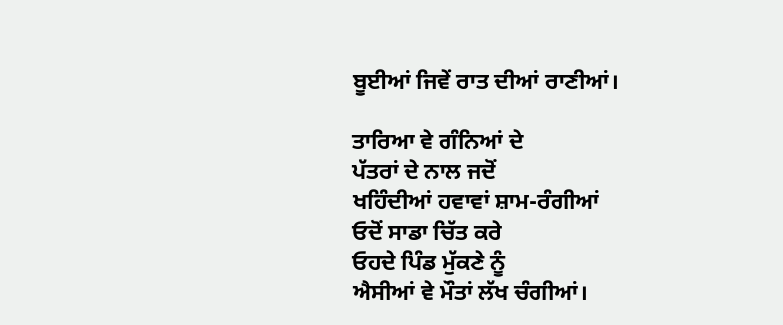ਬੂਈਆਂ ਜਿਵੇਂ ਰਾਤ ਦੀਆਂ ਰਾਣੀਆਂ।

ਤਾਰਿਆ ਵੇ ਗੰਨਿਆਂ ਦੇ
ਪੱਤਰਾਂ ਦੇ ਨਾਲ ਜਦੋਂ
ਖਹਿੰਦੀਆਂ ਹਵਾਵਾਂ ਸ਼ਾਮ-ਰੰਗੀਆਂ
ਓਦੋਂ ਸਾਡਾ ਚਿੱਤ ਕਰੇ
ਓਹਦੇ ਪਿੰਡ ਮੁੱਕਣੇ ਨੂੰ
ਐਸੀਆਂ ਵੇ ਮੌਤਾਂ ਲੱਖ ਚੰਗੀਆਂ।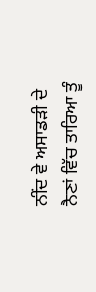ਨੀਂਦ ਵੇ ਅਸਾਡੜੀ ਦੇ
ਨੈਣਾਂ ਵਿੱਚ ਤਾਰਿਆ ਤੂੰ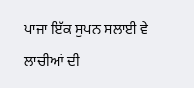ਪਾਜਾ ਇੱਕ ਸੁਪਨ ਸਲਾਈ ਵੇ
ਲਾਚੀਆਂ ਦੀ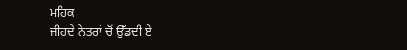ਮਹਿਕ
ਜੀਹਦੇ ਨੇਤਰਾਂ ਚੋਂ ਉੱਡਦੀ ਏ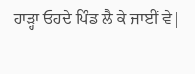ਹਾੜ੍ਹਾ ਓਹਦੇ ਪਿੰਡ ਲੈ ਕੇ ਜਾਈਂ ਵੇ|